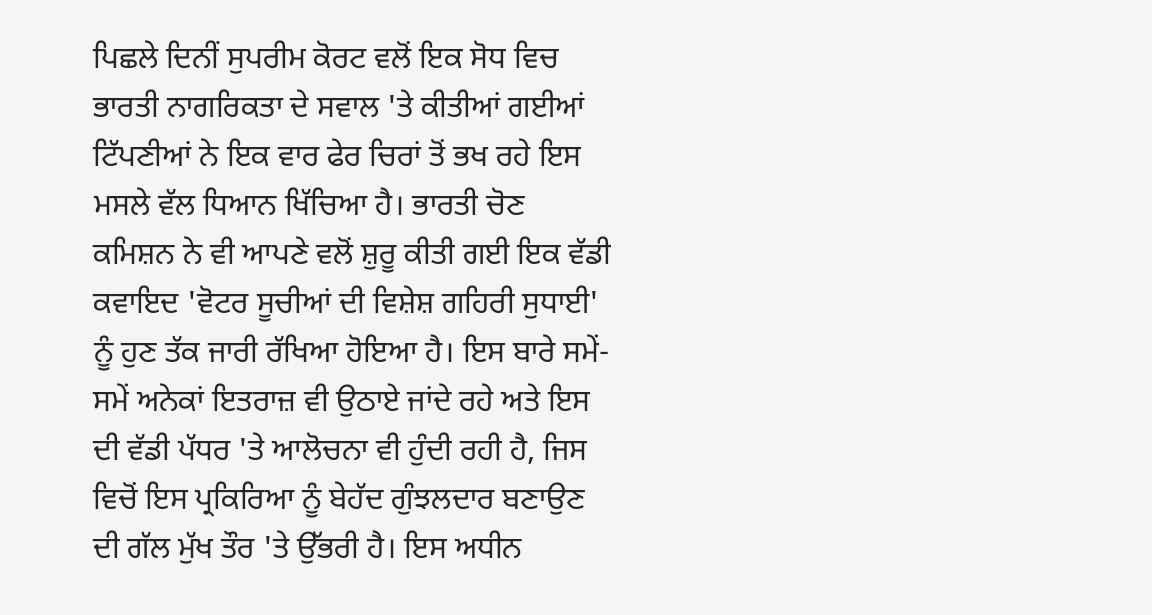ਪਿਛਲੇ ਦਿਨੀਂ ਸੁਪਰੀਮ ਕੋਰਟ ਵਲੋਂ ਇਕ ਸੋਧ ਵਿਚ ਭਾਰਤੀ ਨਾਗਰਿਕਤਾ ਦੇ ਸਵਾਲ 'ਤੇ ਕੀਤੀਆਂ ਗਈਆਂ ਟਿੱਪਣੀਆਂ ਨੇ ਇਕ ਵਾਰ ਫੇਰ ਚਿਰਾਂ ਤੋਂ ਭਖ ਰਹੇ ਇਸ ਮਸਲੇ ਵੱਲ ਧਿਆਨ ਖਿੱਚਿਆ ਹੈ। ਭਾਰਤੀ ਚੋਣ ਕਮਿਸ਼ਨ ਨੇ ਵੀ ਆਪਣੇ ਵਲੋਂ ਸ਼ੁਰੂ ਕੀਤੀ ਗਈ ਇਕ ਵੱਡੀ ਕਵਾਇਦ 'ਵੋਟਰ ਸੂਚੀਆਂ ਦੀ ਵਿਸ਼ੇਸ਼ ਗਹਿਰੀ ਸੁਧਾਈ' ਨੂੰ ਹੁਣ ਤੱਕ ਜਾਰੀ ਰੱਖਿਆ ਹੋਇਆ ਹੈ। ਇਸ ਬਾਰੇ ਸਮੇਂ-ਸਮੇਂ ਅਨੇਕਾਂ ਇਤਰਾਜ਼ ਵੀ ਉਠਾਏ ਜਾਂਦੇ ਰਹੇ ਅਤੇ ਇਸ ਦੀ ਵੱਡੀ ਪੱਧਰ 'ਤੇ ਆਲੋਚਨਾ ਵੀ ਹੁੰਦੀ ਰਹੀ ਹੈ, ਜਿਸ ਵਿਚੋਂ ਇਸ ਪ੍ਰਕਿਰਿਆ ਨੂੰ ਬੇਹੱਦ ਗੁੰਝਲਦਾਰ ਬਣਾਉਣ ਦੀ ਗੱਲ ਮੁੱਖ ਤੌਰ 'ਤੇ ਉੱਭਰੀ ਹੈ। ਇਸ ਅਧੀਨ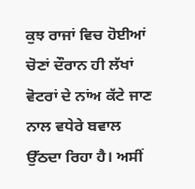ਕੁਝ ਰਾਜਾਂ ਵਿਚ ਹੋਈਆਂ ਚੋਣਾਂ ਦੌਰਾਨ ਹੀ ਲੱਖਾਂ ਵੋਟਰਾਂ ਦੇ ਨਾਂਅ ਕੱਟੇ ਜਾਣ ਨਾਲ ਵਧੇਰੇ ਬਵਾਲ ਉੱਠਦਾ ਰਿਹਾ ਹੈ। ਅਸੀਂ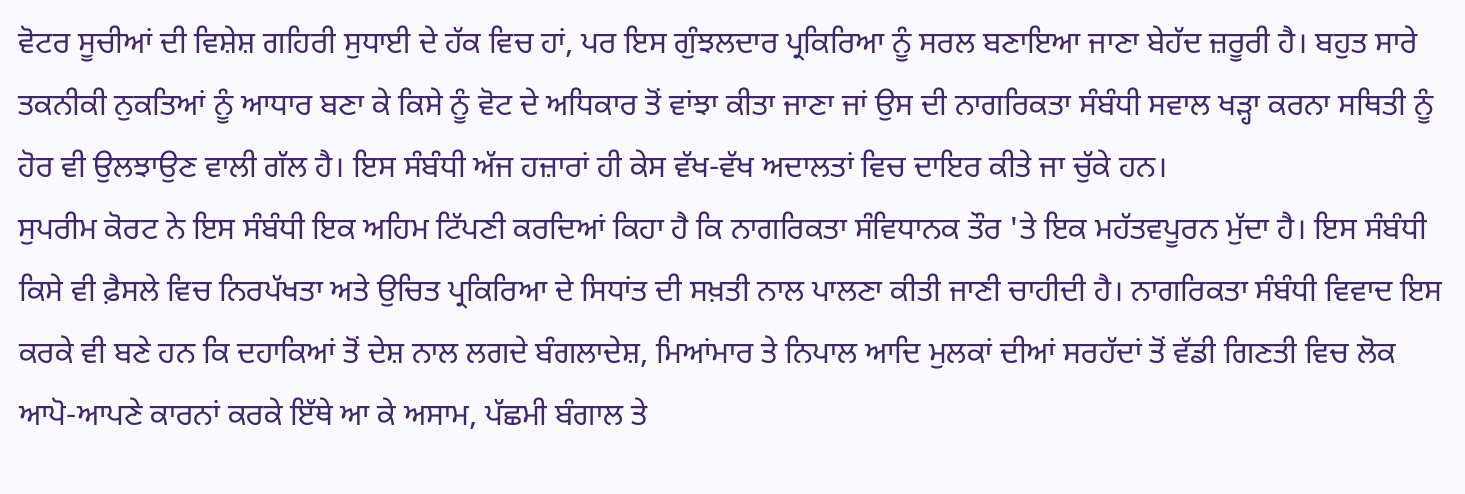ਵੋਟਰ ਸੂਚੀਆਂ ਦੀ ਵਿਸ਼ੇਸ਼ ਗਹਿਰੀ ਸੁਧਾਈ ਦੇ ਹੱਕ ਵਿਚ ਹਾਂ, ਪਰ ਇਸ ਗੁੰਝਲਦਾਰ ਪ੍ਰਕਿਰਿਆ ਨੂੰ ਸਰਲ ਬਣਾਇਆ ਜਾਣਾ ਬੇਹੱਦ ਜ਼ਰੂਰੀ ਹੈ। ਬਹੁਤ ਸਾਰੇ ਤਕਨੀਕੀ ਨੁਕਤਿਆਂ ਨੂੰ ਆਧਾਰ ਬਣਾ ਕੇ ਕਿਸੇ ਨੂੰ ਵੋਟ ਦੇ ਅਧਿਕਾਰ ਤੋਂ ਵਾਂਝਾ ਕੀਤਾ ਜਾਣਾ ਜਾਂ ਉਸ ਦੀ ਨਾਗਰਿਕਤਾ ਸੰਬੰਧੀ ਸਵਾਲ ਖੜ੍ਹਾ ਕਰਨਾ ਸਥਿਤੀ ਨੂੰ ਹੋਰ ਵੀ ਉਲਝਾਉਣ ਵਾਲੀ ਗੱਲ ਹੈ। ਇਸ ਸੰਬੰਧੀ ਅੱਜ ਹਜ਼ਾਰਾਂ ਹੀ ਕੇਸ ਵੱਖ-ਵੱਖ ਅਦਾਲਤਾਂ ਵਿਚ ਦਾਇਰ ਕੀਤੇ ਜਾ ਚੁੱਕੇ ਹਨ।
ਸੁਪਰੀਮ ਕੋਰਟ ਨੇ ਇਸ ਸੰਬੰਧੀ ਇਕ ਅਹਿਮ ਟਿੱਪਣੀ ਕਰਦਿਆਂ ਕਿਹਾ ਹੈ ਕਿ ਨਾਗਰਿਕਤਾ ਸੰਵਿਧਾਨਕ ਤੌਰ 'ਤੇ ਇਕ ਮਹੱਤਵਪੂਰਨ ਮੁੱਦਾ ਹੈ। ਇਸ ਸੰਬੰਧੀ ਕਿਸੇ ਵੀ ਫ਼ੈਸਲੇ ਵਿਚ ਨਿਰਪੱਖਤਾ ਅਤੇ ਉਚਿਤ ਪ੍ਰਕਿਰਿਆ ਦੇ ਸਿਧਾਂਤ ਦੀ ਸਖ਼ਤੀ ਨਾਲ ਪਾਲਣਾ ਕੀਤੀ ਜਾਣੀ ਚਾਹੀਦੀ ਹੈ। ਨਾਗਰਿਕਤਾ ਸੰਬੰਧੀ ਵਿਵਾਦ ਇਸ ਕਰਕੇ ਵੀ ਬਣੇ ਹਨ ਕਿ ਦਹਾਕਿਆਂ ਤੋਂ ਦੇਸ਼ ਨਾਲ ਲਗਦੇ ਬੰਗਲਾਦੇਸ਼, ਮਿਆਂਮਾਰ ਤੇ ਨਿਪਾਲ ਆਦਿ ਮੁਲਕਾਂ ਦੀਆਂ ਸਰਹੱਦਾਂ ਤੋਂ ਵੱਡੀ ਗਿਣਤੀ ਵਿਚ ਲੋਕ ਆਪੋ-ਆਪਣੇ ਕਾਰਨਾਂ ਕਰਕੇ ਇੱਥੇ ਆ ਕੇ ਅਸਾਮ, ਪੱਛਮੀ ਬੰਗਾਲ ਤੇ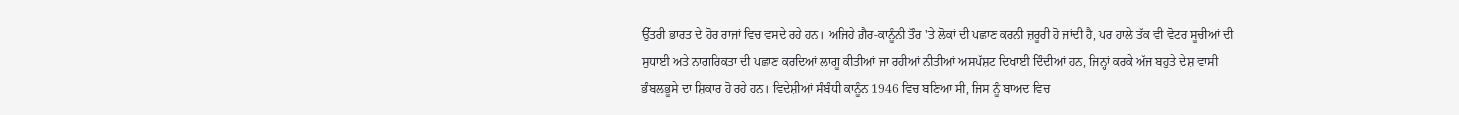ਉੱਤਰੀ ਭਾਰਤ ਦੇ ਹੋਰ ਰਾਜਾਂ ਵਿਚ ਵਸਦੇ ਰਹੇ ਹਨ। ਅਜਿਹੇ ਗ਼ੈਰ-ਕਾਨੂੰਨੀ ਤੌਰ 'ਤੇ ਲੋਕਾਂ ਦੀ ਪਛਾਣ ਕਰਨੀ ਜ਼ਰੂਰੀ ਹੋ ਜਾਂਦੀ ਹੈ, ਪਰ ਹਾਲੇ ਤੱਕ ਵੀ ਵੋਟਰ ਸੂਚੀਆਂ ਦੀ ਸੁਧਾਈ ਅਤੇ ਨਾਗਰਿਕਤਾ ਦੀ ਪਛਾਣ ਕਰਦਿਆਂ ਲਾਗੂ ਕੀਤੀਆਂ ਜਾ ਰਹੀਆਂ ਨੀਤੀਆਂ ਅਸਪੱਸ਼ਟ ਦਿਖਾਈ ਦਿੰਦੀਆਂ ਹਨ, ਜਿਨ੍ਹਾਂ ਕਰਕੇ ਅੱਜ ਬਹੁਤੇ ਦੇਸ਼ ਵਾਸੀ ਭੰਬਲਭੂਸੇ ਦਾ ਸ਼ਿਕਾਰ ਹੋ ਰਹੇ ਹਨ। ਵਿਦੇਸ਼ੀਆਂ ਸੰਬੰਧੀ ਕਾਨੂੰਨ 1946 ਵਿਚ ਬਣਿਆ ਸੀ, ਜਿਸ ਨੂੰ ਬਾਅਦ ਵਿਚ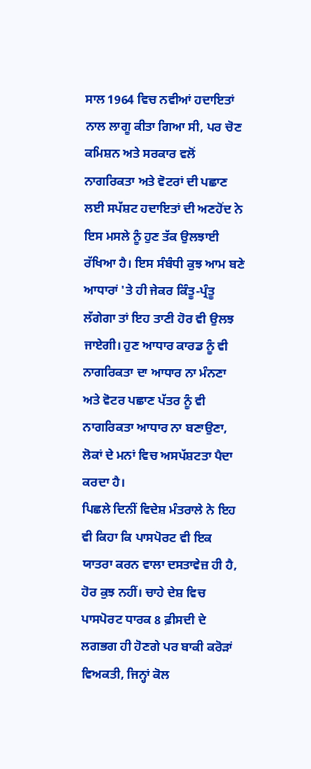ਸਾਲ 1964 ਵਿਚ ਨਵੀਆਂ ਹਦਾਇਤਾਂ ਨਾਲ ਲਾਗੂ ਕੀਤਾ ਗਿਆ ਸੀ, ਪਰ ਚੋਣ ਕਮਿਸ਼ਨ ਅਤੇ ਸਰਕਾਰ ਵਲੋਂ ਨਾਗਰਿਕਤਾ ਅਤੇ ਵੋਟਰਾਂ ਦੀ ਪਛਾਣ ਲਈ ਸਪੱਸ਼ਟ ਹਦਾਇਤਾਂ ਦੀ ਅਣਹੋਂਦ ਨੇ ਇਸ ਮਸਲੇ ਨੂੰ ਹੁਣ ਤੱਕ ਉਲਝਾਈ ਰੱਖਿਆ ਹੈ। ਇਸ ਸੰਬੰਧੀ ਕੁਝ ਆਮ ਬਣੇ ਆਧਾਰਾਂ 'ਤੇ ਹੀ ਜੇਕਰ ਕਿੰਤੂ-ਪ੍ਰੰਤੂ ਲੱਗੇਗਾ ਤਾਂ ਇਹ ਤਾਣੀ ਹੋਰ ਵੀ ਉਲਝ ਜਾਏਗੀ। ਹੁਣ ਆਧਾਰ ਕਾਰਡ ਨੂੰ ਵੀ ਨਾਗਰਿਕਤਾ ਦਾ ਆਧਾਰ ਨਾ ਮੰਨਣਾ ਅਤੇ ਵੋਟਰ ਪਛਾਣ ਪੱਤਰ ਨੂੰ ਵੀ ਨਾਗਰਿਕਤਾ ਆਧਾਰ ਨਾ ਬਣਾਉਣਾ, ਲੋਕਾਂ ਦੇ ਮਨਾਂ ਵਿਚ ਅਸਪੱਸ਼ਟਤਾ ਪੈਦਾ ਕਰਦਾ ਹੈ।
ਪਿਛਲੇ ਦਿਨੀਂ ਵਿਦੇਸ਼ ਮੰਤਰਾਲੇ ਨੇ ਇਹ ਵੀ ਕਿਹਾ ਕਿ ਪਾਸਪੋਰਟ ਵੀ ਇਕ ਯਾਤਰਾ ਕਰਨ ਵਾਲਾ ਦਸਤਾਵੇਜ਼ ਹੀ ਹੈ, ਹੋਰ ਕੁਝ ਨਹੀਂ। ਚਾਹੇ ਦੇਸ਼ ਵਿਚ ਪਾਸਪੋਰਟ ਧਾਰਕ 8 ਫ਼ੀਸਦੀ ਦੇ ਲਗਭਗ ਹੀ ਹੋਣਗੇ ਪਰ ਬਾਕੀ ਕਰੋੜਾਂ ਵਿਅਕਤੀ, ਜਿਨ੍ਹਾਂ ਕੋਲ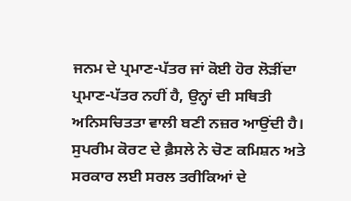ਜਨਮ ਦੇ ਪ੍ਰਮਾਣ-ਪੱਤਰ ਜਾਂ ਕੋਈ ਹੋਰ ਲੋੜੀਂਦਾ ਪ੍ਰਮਾਣ-ਪੱਤਰ ਨਹੀਂ ਹੈ, ਉਨ੍ਹਾਂ ਦੀ ਸਥਿਤੀ ਅਨਿਸਚਿਤਤਾ ਵਾਲੀ ਬਣੀ ਨਜ਼ਰ ਆਉਂਦੀ ਹੈ। ਸੁਪਰੀਮ ਕੋਰਟ ਦੇ ਫ਼ੈਸਲੇ ਨੇ ਚੋਣ ਕਮਿਸ਼ਨ ਅਤੇ ਸਰਕਾਰ ਲਈ ਸਰਲ ਤਰੀਕਿਆਂ ਦੇ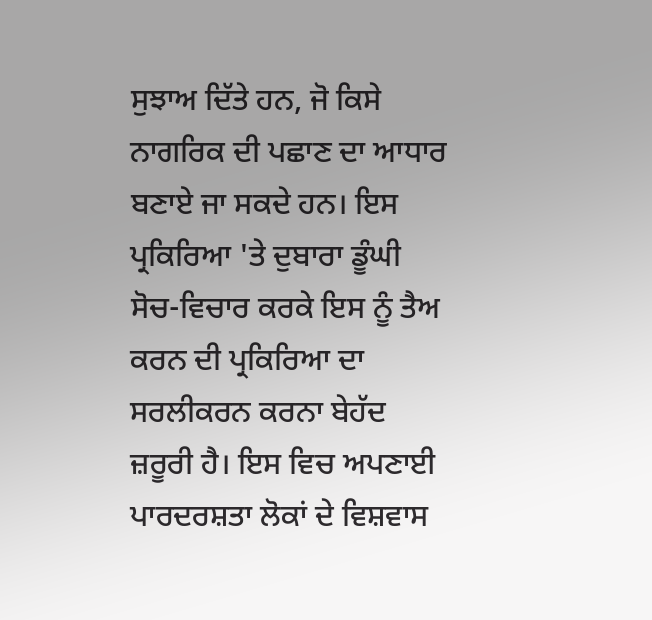ਸੁਝਾਅ ਦਿੱਤੇ ਹਨ, ਜੋ ਕਿਸੇ ਨਾਗਰਿਕ ਦੀ ਪਛਾਣ ਦਾ ਆਧਾਰ ਬਣਾਏ ਜਾ ਸਕਦੇ ਹਨ। ਇਸ ਪ੍ਰਕਿਰਿਆ 'ਤੇ ਦੁਬਾਰਾ ਡੂੰਘੀ ਸੋਚ-ਵਿਚਾਰ ਕਰਕੇ ਇਸ ਨੂੰ ਤੈਅ ਕਰਨ ਦੀ ਪ੍ਰਕਿਰਿਆ ਦਾ ਸਰਲੀਕਰਨ ਕਰਨਾ ਬੇਹੱਦ ਜ਼ਰੂਰੀ ਹੈ। ਇਸ ਵਿਚ ਅਪਣਾਈ ਪਾਰਦਰਸ਼ਤਾ ਲੋਕਾਂ ਦੇ ਵਿਸ਼ਵਾਸ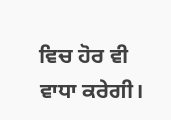ਵਿਚ ਹੋਰ ਵੀ ਵਾਧਾ ਕਰੇਗੀ।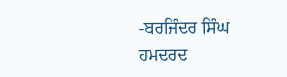-ਬਰਜਿੰਦਰ ਸਿੰਘ ਹਮਦਰਦ